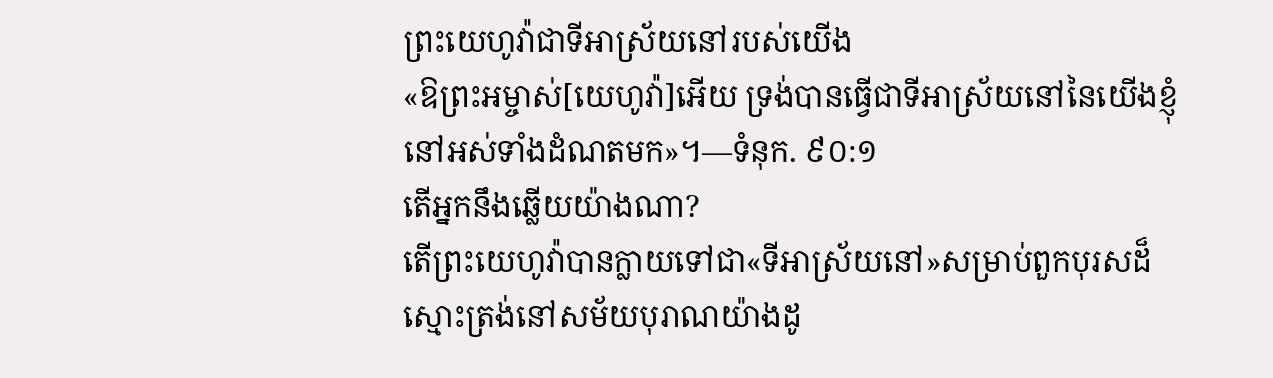ព្រះយេហូវ៉ាជាទីអាស្រ័យនៅរបស់យើង
«ឱព្រះអម្ចាស់[យេហូវ៉ា]អើយ ទ្រង់បានធ្វើជាទីអាស្រ័យនៅនៃយើងខ្ញុំ នៅអស់ទាំងដំណតមក»។—ទំនុក. ៩០:១
តើអ្នកនឹងឆ្លើយយ៉ាងណា?
តើព្រះយេហូវ៉ាបានក្លាយទៅជា«ទីអាស្រ័យនៅ»សម្រាប់ពួកបុរសដ៏ស្មោះត្រង់នៅសម័យបុរាណយ៉ាងដូ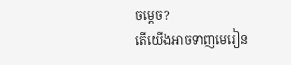ចម្ដេច?
តើយើងអាចទាញមេរៀន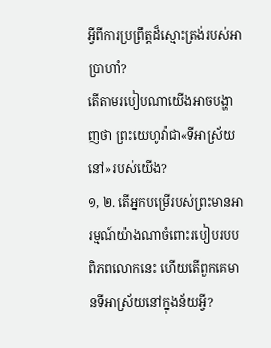អ្វីពីការប្រព្រឹត្តដ៏ស្មោះត្រង់របស់អាប្រាហាំ?
តើតាមរបៀបណាយើងអាចបង្ហាញថា ព្រះយេហូវ៉ាជា«ទីអាស្រ័យនៅ»របស់យើង?
១, ២. តើអ្នកបម្រើរបស់ព្រះមានអារម្មណ៍យ៉ាងណាចំពោះរបៀបរបបពិភពលោកនេះ ហើយតើពួកគេមានទីអាស្រ័យនៅក្នុងន័យអ្វី?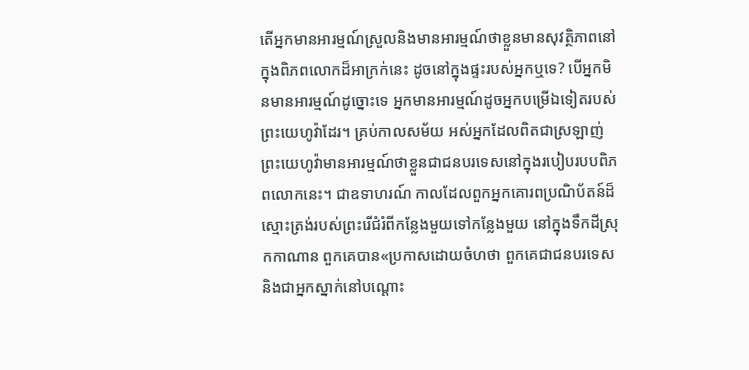តើអ្នកមានអារម្មណ៍ស្រួលនិងមានអារម្មណ៍ថាខ្លួនមានសុវត្ថិភាពនៅក្នុងពិភពលោកដ៏អាក្រក់នេះ ដូចនៅក្នុងផ្ទះរបស់អ្នកឬទេ? បើអ្នកមិនមានអារម្មណ៍ដូច្នោះទេ អ្នកមានអារម្មណ៍ដូចអ្នកបម្រើឯទៀតរបស់ព្រះយេហូវ៉ាដែរ។ គ្រប់កាលសម័យ អស់អ្នកដែលពិតជាស្រឡាញ់ព្រះយេហូវ៉ាមានអារម្មណ៍ថាខ្លួនជាជនបរទេសនៅក្នុងរបៀបរបបពិភពលោកនេះ។ ជាឧទាហរណ៍ កាលដែលពួកអ្នកគោរពប្រណិប័តន៍ដ៏ស្មោះត្រង់របស់ព្រះរើជំរំពីកន្លែងមួយទៅកន្លែងមួយ នៅក្នុងទឹកដីស្រុកកាណាន ពួកគេបាន«ប្រកាសដោយចំហថា ពួកគេជាជនបរទេសនិងជាអ្នកស្នាក់នៅបណ្ដោះ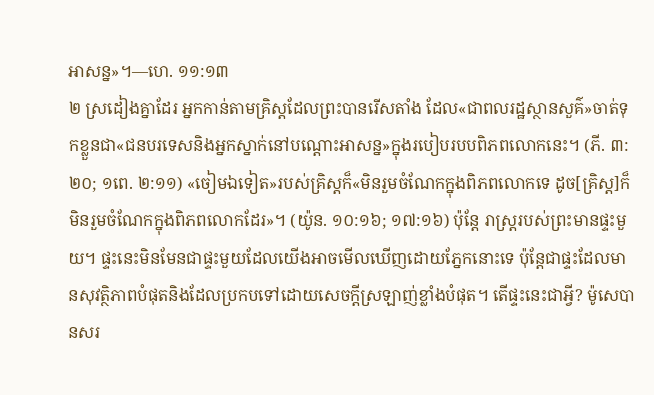អាសន្ន»។—ហេ. ១១:១៣
២ ស្រដៀងគ្នាដែរ អ្នកកាន់តាមគ្រិស្តដែលព្រះបានរើសតាំង ដែល«ជាពលរដ្ឋស្ថានសួគ៌»ចាត់ទុកខ្លួនជា«ជនបរទេសនិងអ្នកស្នាក់នៅបណ្ដោះអាសន្ន»ក្នុងរបៀបរបបពិភពលោកនេះ។ (ភី. ៣:២០; ១ពេ. ២:១១) «ចៀមឯទៀត»របស់គ្រិស្តក៏«មិនរួមចំណែកក្នុងពិភពលោកទេ ដូច[គ្រិស្ត]ក៏មិនរួមចំណែកក្នុងពិភពលោកដែរ»។ (យ៉ូន. ១០:១៦; ១៧:១៦) ប៉ុន្តែ រាស្ត្ររបស់ព្រះមានផ្ទះមួយ។ ផ្ទះនេះមិនមែនជាផ្ទះមួយដែលយើងអាចមើលឃើញដោយភ្នែកនោះទេ ប៉ុន្តែជាផ្ទះដែលមានសុវត្ថិភាពបំផុតនិងដែលប្រកបទៅដោយសេចក្ដីស្រឡាញ់ខ្លាំងបំផុត។ តើផ្ទះនេះជាអ្វី? ម៉ូសេបានសរ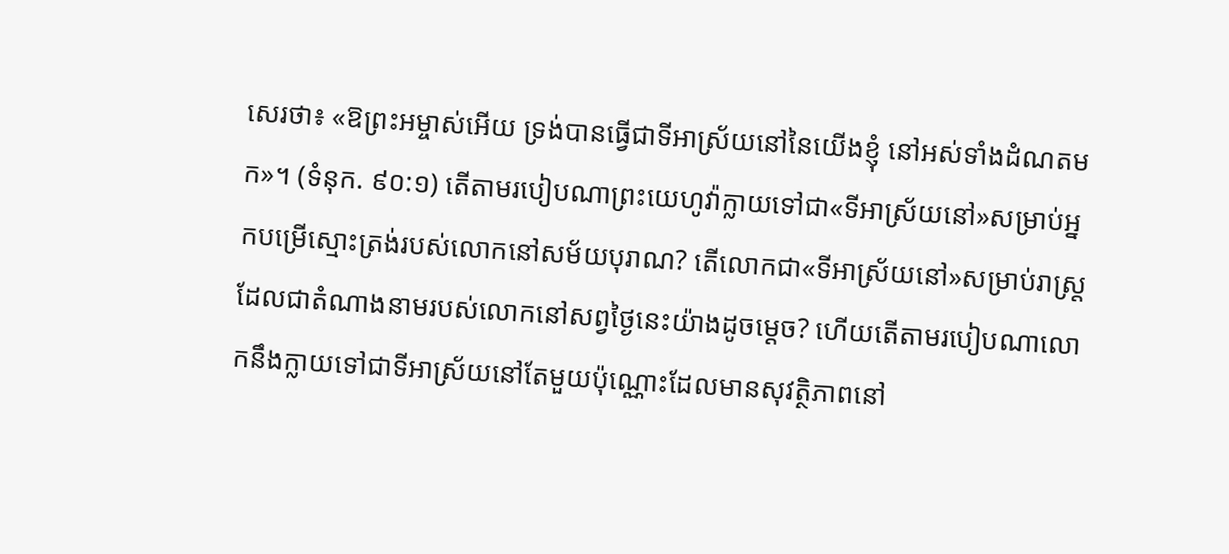សេរថា៖ «ឱព្រះអម្ចាស់អើយ ទ្រង់បានធ្វើជាទីអាស្រ័យនៅនៃយើងខ្ញុំ នៅអស់ទាំងដំណតមក»។ (ទំនុក. ៩០:១) តើតាមរបៀបណាព្រះយេហូវ៉ាក្លាយទៅជា«ទីអាស្រ័យនៅ»សម្រាប់អ្នកបម្រើស្មោះត្រង់របស់លោកនៅសម័យបុរាណ? តើលោកជា«ទីអាស្រ័យនៅ»សម្រាប់រាស្ត្រដែលជាតំណាងនាមរបស់លោកនៅសព្វថ្ងៃនេះយ៉ាងដូចម្ដេច? ហើយតើតាមរបៀបណាលោកនឹងក្លាយទៅជាទីអាស្រ័យនៅតែមួយប៉ុណ្ណោះដែលមានសុវត្ថិភាពនៅ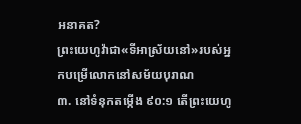អនាគត?
ព្រះយេហូវ៉ាជា«ទីអាស្រ័យនៅ»របស់អ្នកបម្រើលោកនៅសម័យបុរាណ
៣. នៅទំនុកតម្កើង ៩០:១ តើព្រះយេហូ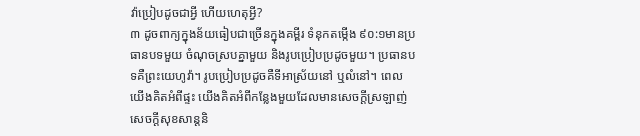វ៉ាប្រៀបដូចជាអ្វី ហើយហេតុអ្វី?
៣ ដូចពាក្យក្នុងន័យធៀបជាច្រើនក្នុងគម្ពីរ ទំនុកតម្កើង ៩០:១មានប្រធានបទមួយ ចំណុចស្របគ្នាមួយ និងរូបប្រៀបប្រដូចមួយ។ ប្រធានបទគឺព្រះយេហូវ៉ា។ រូបប្រៀបប្រដូចគឺទីអាស្រ័យនៅ ឬលំនៅ។ ពេលយើងគិតអំពីផ្ទះ យើងគិតអំពីកន្លែងមួយដែលមានសេចក្ដីស្រឡាញ់ សេចក្ដីសុខសាន្តនិ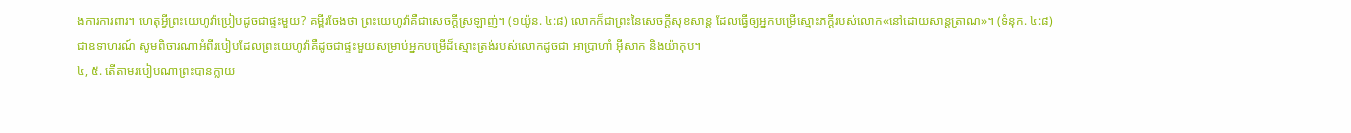ងការការពារ។ ហេតុអ្វីព្រះយេហូវ៉ាប្រៀបដូចជាផ្ទះមួយ? គម្ពីរចែងថា ព្រះយេហូវ៉ាគឺជាសេចក្ដីស្រឡាញ់។ (១យ៉ូន. ៤:៨) លោកក៏ជាព្រះនៃសេចក្ដីសុខសាន្ត ដែលធ្វើឲ្យអ្នកបម្រើស្មោះភក្ដីរបស់លោក«នៅដោយសាន្តត្រាណ»។ (ទំនុក. ៤:៨) ជាឧទាហរណ៍ សូមពិចារណាអំពីរបៀបដែលព្រះយេហូវ៉ាគឺដូចជាផ្ទះមួយសម្រាប់អ្នកបម្រើដ៏ស្មោះត្រង់របស់លោកដូចជា អាប្រាហាំ អ៊ីសាក និងយ៉ាកុប។
៤, ៥. តើតាមរបៀបណាព្រះបានក្លាយ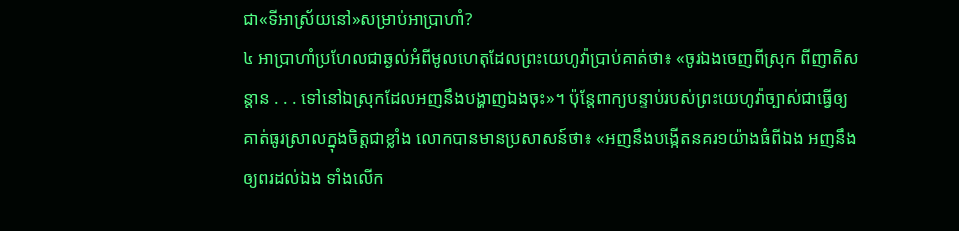ជា«ទីអាស្រ័យនៅ»សម្រាប់អាប្រាហាំ?
៤ អាប្រាហាំប្រហែលជាឆ្ងល់អំពីមូលហេតុដែលព្រះយេហូវ៉ាប្រាប់គាត់ថា៖ «ចូរឯងចេញពីស្រុក ពីញាតិសន្ដាន . . . ទៅនៅឯស្រុកដែលអញនឹងបង្ហាញឯងចុះ»។ ប៉ុន្តែពាក្យបន្ទាប់របស់ព្រះយេហូវ៉ាច្បាស់ជាធ្វើឲ្យគាត់ធូរស្រាលក្នុងចិត្តជាខ្លាំង លោកបានមានប្រសាសន៍ថា៖ «អញនឹងបង្កើតនគរ១យ៉ាងធំពីឯង អញនឹងឲ្យពរដល់ឯង ទាំងលើក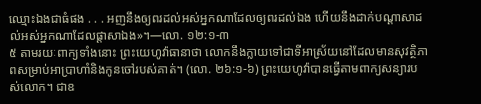ឈ្មោះឯងជាធំផង . . . អញនឹងឲ្យពរដល់អស់អ្នកណាដែលឲ្យពរដល់ឯង ហើយនឹងដាក់បណ្ដាសាដល់អស់អ្នកណាដែលផ្ដាសាឯង»។—លោ. ១២:១-៣
៥ តាមរយៈពាក្យទាំងនោះ ព្រះយេហូវ៉ាធានាថា លោកនឹងក្លាយទៅជាទីអាស្រ័យនៅដែលមានសុវត្ថិភាពសម្រាប់អាប្រាហាំនិងកូនចៅរបស់គាត់។ (លោ. ២៦:១-៦) ព្រះយេហូវ៉ាបានធ្វើតាមពាក្យសន្យារបស់លោក។ ជាឧ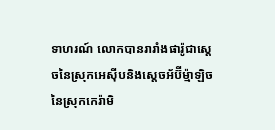ទាហរណ៍ លោកបានរារាំងផារ៉ូជាស្តេចនៃស្រុកអេស៊ីបនិងស្តេចអ័ប៊ីម្ម៉ាឡិចនៃស្រុកកេរ៉ាមិ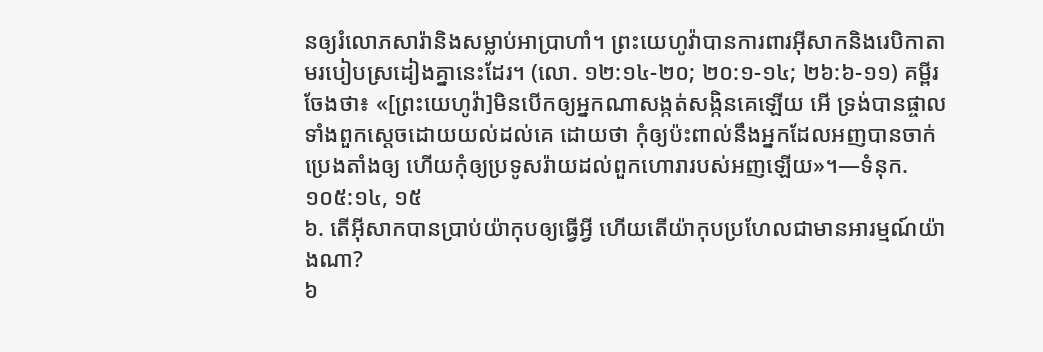នឲ្យរំលោភសារ៉ានិងសម្លាប់អាប្រាហាំ។ ព្រះយេហូវ៉ាបានការពារអ៊ីសាកនិងរេបិកាតាមរបៀបស្រដៀងគ្នានេះដែរ។ (លោ. ១២:១៤-២០; ២០:១-១៤; ២៦:៦-១១) គម្ពីរចែងថា៖ «[ព្រះយេហូវ៉ា]មិនបើកឲ្យអ្នកណាសង្កត់សង្កិនគេឡើយ អើ ទ្រង់បានផ្ចាលទាំងពួកស្តេចដោយយល់ដល់គេ ដោយថា កុំឲ្យប៉ះពាល់នឹងអ្នកដែលអញបានចាក់ប្រេងតាំងឲ្យ ហើយកុំឲ្យប្រទូសរ៉ាយដល់ពួកហោរារបស់អញឡើយ»។—ទំនុក. ១០៥:១៤, ១៥
៦. តើអ៊ីសាកបានប្រាប់យ៉ាកុបឲ្យធ្វើអ្វី ហើយតើយ៉ាកុបប្រហែលជាមានអារម្មណ៍យ៉ាងណា?
៦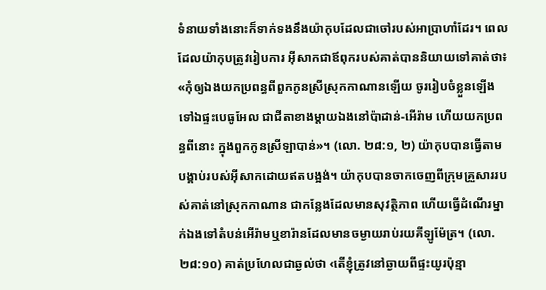ទំនាយទាំងនោះក៏ទាក់ទងនឹងយ៉ាកុបដែលជាចៅរបស់អាប្រាហាំដែរ។ ពេលដែលយ៉ាកុបត្រូវរៀបការ អ៊ីសាកជាឪពុករបស់គាត់បាននិយាយទៅគាត់ថា៖ «កុំឲ្យឯងយកប្រពន្ធពីពួកកូនស្រីស្រុកកាណានឡើយ ចូររៀបចំខ្លួនឡើងទៅឯផ្ទះបេធូអែល ជាជីតាខាងម្ដាយឯងនៅប៉ាដាន់-អើរ៉ាម ហើយយកប្រពន្ធពីនោះ ក្នុងពួកកូនស្រីឡាបាន់»។ (លោ. ២៨:១, ២) យ៉ាកុបបានធ្វើតាមបង្គាប់របស់អ៊ីសាកដោយឥតបង្អង់។ យ៉ាកុបបានចាកចេញពីក្រុមគ្រួសាររបស់គាត់នៅស្រុកកាណាន ជាកន្លែងដែលមានសុវត្ថិភាព ហើយធ្វើដំណើរម្នាក់ឯងទៅតំបន់អើរ៉ាមឬខារ៉ានដែលមានចម្ងាយរាប់រយគីឡូម៉ែត្រ។ (លោ. ២៨:១០) គាត់ប្រហែលជាឆ្ងល់ថា ‹តើខ្ញុំត្រូវនៅឆ្ងាយពីផ្ទះយូរប៉ុន្មា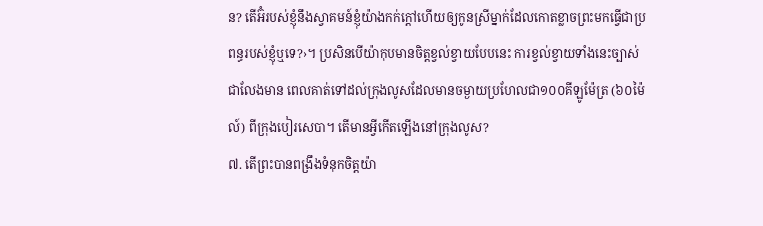ន? តើអ៊ំរបស់ខ្ញុំនឹងស្វាគមន៍ខ្ញុំយ៉ាងកក់ក្ដៅហើយឲ្យកូនស្រីម្នាក់ដែលកោតខ្លាចព្រះមកធ្វើជាប្រពន្ធរបស់ខ្ញុំឬទេ?›។ ប្រសិនបើយ៉ាកុបមានចិត្តខ្វល់ខ្វាយបែបនេះ ការខ្វល់ខ្វាយទាំងនេះច្បាស់ជាលែងមាន ពេលគាត់ទៅដល់ក្រុងលូសដែលមានចម្ងាយប្រហែលជា១០០គីឡូម៉ែត្រ (៦០ម៉ៃល៍) ពីក្រុងបៀរសេបា។ តើមានអ្វីកើតឡើងនៅក្រុងលូស?
៧. តើព្រះបានពង្រឹងទំនុកចិត្តយ៉ា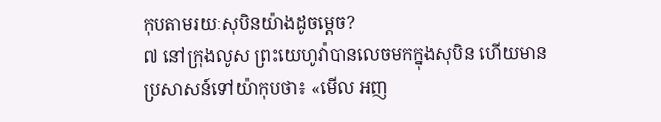កុបតាមរយៈសុបិនយ៉ាងដូចម្ដេច?
៧ នៅក្រុងលូស ព្រះយេហូវ៉ាបានលេចមកក្នុងសុបិន ហើយមានប្រសាសន៍ទៅយ៉ាកុបថា៖ «មើល អញ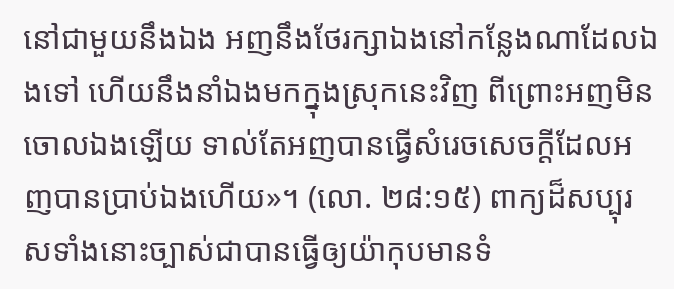នៅជាមួយនឹងឯង អញនឹងថែរក្សាឯងនៅកន្លែងណាដែលឯងទៅ ហើយនឹងនាំឯងមកក្នុងស្រុកនេះវិញ ពីព្រោះអញមិនចោលឯងឡើយ ទាល់តែអញបានធ្វើសំរេចសេចក្ដីដែលអញបានប្រាប់ឯងហើយ»។ (លោ. ២៨:១៥) ពាក្យដ៏សប្បុរសទាំងនោះច្បាស់ជាបានធ្វើឲ្យយ៉ាកុបមានទំ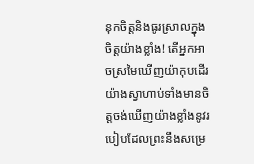នុកចិត្តនិងធូរស្រាលក្នុងចិត្តយ៉ាងខ្លាំង! តើអ្នកអាចស្រមៃឃើញយ៉ាកុបដើរយ៉ាងស្វាហាប់ទាំងមានចិត្តចង់ឃើញយ៉ាងខ្លាំងនូវរបៀបដែលព្រះនឹងសម្រេ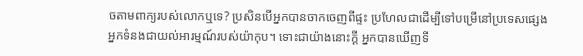ចតាមពាក្យរបស់លោកឬទេ? ប្រសិនបើអ្នកបានចាកចេញពីផ្ទះ ប្រហែលជាដើម្បីទៅបម្រើនៅប្រទេសផ្សេង អ្នកទំនងជាយល់អារម្មណ៍របស់យ៉ាកុប។ ទោះជាយ៉ាងនោះក្ដី អ្នកបានឃើញទី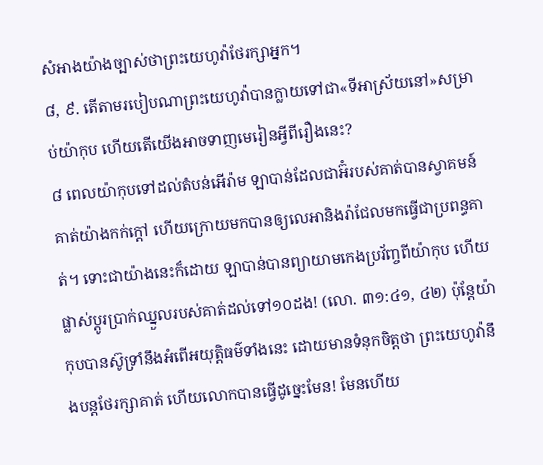សំអាងយ៉ាងច្បាស់ថាព្រះយេហូវ៉ាថែរក្សាអ្នក។
៨, ៩. តើតាមរបៀបណាព្រះយេហូវ៉ាបានក្លាយទៅជា«ទីអាស្រ័យនៅ»សម្រាប់យ៉ាកុប ហើយតើយើងអាចទាញមេរៀនអ្វីពីរឿងនេះ?
៨ ពេលយ៉ាកុបទៅដល់តំបន់អើរ៉ាម ឡាបាន់ដែលជាអ៊ំរបស់គាត់បានស្វាគមន៍គាត់យ៉ាងកក់ក្ដៅ ហើយក្រោយមកបានឲ្យលេអានិងរ៉ាជែលមកធ្វើជាប្រពន្ធគាត់។ ទោះជាយ៉ាងនេះក៏ដោយ ឡាបាន់បានព្យាយាមកេងប្រវ័ញ្ចពីយ៉ាកុប ហើយផ្លាស់ប្ដូរប្រាក់ឈ្នួលរបស់គាត់ដល់ទៅ១០ដង! (លោ. ៣១:៤១, ៤២) ប៉ុន្តែយ៉ាកុបបានស៊ូទ្រាំនឹងអំពើអយុត្ដិធម៌ទាំងនេះ ដោយមានទំនុកចិត្តថា ព្រះយេហូវ៉ានឹងបន្តថែរក្សាគាត់ ហើយលោកបានធ្វើដូច្នេះមែន! មែនហើយ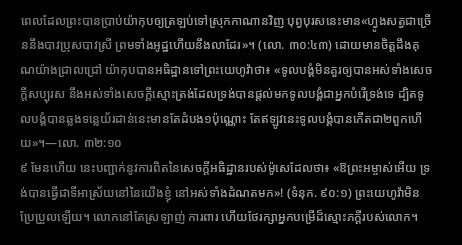ពេលដែលព្រះបានប្រាប់យ៉ាកុបឲ្យត្រឡប់ទៅស្រុកកាណានវិញ បុព្វបុរសនេះមាន«ហ្វូងសត្វជាច្រើននឹងបាវប្រុសបាវស្រី ព្រមទាំងអូដ្ឋហើយនឹងលាដែរ»។ (លោ. ៣០:៤៣) ដោយមានចិត្តដឹងគុណយ៉ាងជ្រាលជ្រៅ យ៉ាកុបបានអធិដ្ឋានទៅព្រះយេហូវ៉ាថា៖ «ទូលបង្គំមិនគួរឲ្យបានអស់ទាំងសេចក្ដីសប្បុរស នឹងអស់ទាំងសេចក្ដីស្មោះត្រង់ដែលទ្រង់បានផ្ដល់មកទូលបង្គំជាអ្នកបំរើទ្រង់ទេ ដ្បិតទូលបង្គំបានឆ្លងទន្លេយ័រដាន់នេះមានតែដំបង១ប៉ុណ្ណោះ តែឥឡូវនេះទូលបង្គំបានកើតជា២ពួកហើយ»។—លោ. ៣២:១០
៩ មែនហើយ នេះបញ្ជាក់នូវការពិតនៃសេចក្ដីអធិដ្ឋានរបស់ម៉ូសេដែលថា៖ «ឱព្រះអម្ចាស់អើយ ទ្រង់បានធ្វើជាទីអាស្រ័យនៅនៃយើងខ្ញុំ នៅអស់ទាំងដំណតមក»! (ទំនុក. ៩០:១) ព្រះយេហូវ៉ាមិនប្រែប្រួលឡើយ។ លោកនៅតែស្រឡាញ់ ការពារ ហើយថែរក្សាអ្នកបម្រើដ៏ស្មោះភក្ដីរបស់លោក។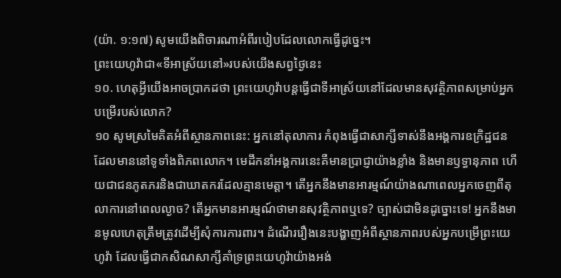(យ៉ា. ១:១៧) សូមយើងពិចារណាអំពីរបៀបដែលលោកធ្វើដូច្នេះ។
ព្រះយេហូវ៉ាជា«ទីអាស្រ័យនៅ»របស់យើងសព្វថ្ងៃនេះ
១០. ហេតុអ្វីយើងអាចប្រាកដថា ព្រះយេហូវ៉ាបន្តធ្វើជាទីអាស្រ័យនៅដែលមានសុវត្ថិភាពសម្រាប់អ្នកបម្រើរបស់លោក?
១០ សូមស្រមៃគិតអំពីស្ថានភាពនេះ: អ្នកនៅតុលាការ កំពុងធ្វើជាសាក្សីទាស់នឹងអង្គការឧក្រិដ្ឋជនដែលមាននៅទូទាំងពិភពលោក។ មេដឹកនាំអង្គការនេះគឺមានប្រាជ្ញាយ៉ាងខ្លាំង និងមានឫទ្ធានុភាព ហើយជាជនភូតភរនិងជាឃាតករដែលគ្មានមេត្ដា។ តើអ្នកនឹងមានអារម្មណ៍យ៉ាងណាពេលអ្នកចេញពីតុលាការនៅពេលល្ងាច? តើអ្នកមានអារម្មណ៍ថាមានសុវត្ថិភាពឬទេ? ច្បាស់ជាមិនដូច្នោះទេ! អ្នកនឹងមានមូលហេតុត្រឹមត្រូវដើម្បីសុំការការពារ។ ដំណើររឿងនេះបង្ហាញអំពីស្ថានភាពរបស់អ្នកបម្រើព្រះយេហូវ៉ា ដែលធ្វើជាកសិណសាក្សីគាំទ្រព្រះយេហូវ៉ាយ៉ាងអង់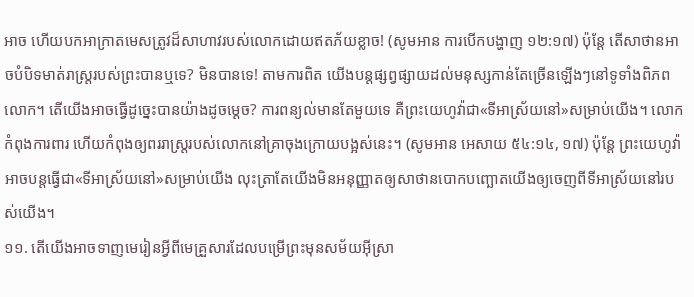អាច ហើយបកអាក្រាតមេសត្រូវដ៏សាហាវរបស់លោកដោយឥតភ័យខ្លាច! (សូមអាន ការបើកបង្ហាញ ១២:១៧) ប៉ុន្តែ តើសាថានអាចបំបិទមាត់រាស្ត្ររបស់ព្រះបានឬទេ? មិនបានទេ! តាមការពិត យើងបន្តផ្សព្វផ្សាយដល់មនុស្សកាន់តែច្រើនឡើងៗនៅទូទាំងពិភពលោក។ តើយើងអាចធ្វើដូច្នេះបានយ៉ាងដូចម្ដេច? ការពន្យល់មានតែមួយទេ គឺព្រះយេហូវ៉ាជា«ទីអាស្រ័យនៅ»សម្រាប់យើង។ លោកកំពុងការពារ ហើយកំពុងឲ្យពររាស្ត្ររបស់លោកនៅគ្រាចុងក្រោយបង្អស់នេះ។ (សូមអាន អេសាយ ៥៤:១៤, ១៧) ប៉ុន្តែ ព្រះយេហូវ៉ាអាចបន្តធ្វើជា«ទីអាស្រ័យនៅ»សម្រាប់យើង លុះត្រាតែយើងមិនអនុញ្ញាតឲ្យសាថានបោកបញ្ឆោតយើងឲ្យចេញពីទីអាស្រ័យនៅរបស់យើង។
១១. តើយើងអាចទាញមេរៀនអ្វីពីមេគ្រួសារដែលបម្រើព្រះមុនសម័យអ៊ីស្រា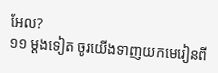អែល?
១១ ម្ដងទៀត ចូរយើងទាញយកមេរៀនពី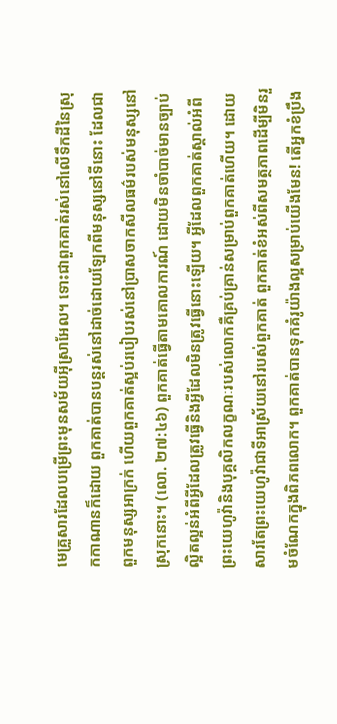មេគ្រួសារដែលបម្រើព្រះមុនសម័យអ៊ីស្រាអែល។ ទោះជាពួកគាត់រស់នៅលើទឹកដីនៃស្រុកកាណានក៏ដោយ ពួកគាត់បានបន្តរស់នៅដាច់ដោយឡែកពីមនុស្សនៅទីនោះ ដែលជាពួកមនុស្សអាក្រក់ ហើយពួកគាត់ស្អប់របៀបរស់នៅប្រាសចាកសីលធម៌របស់មនុស្សនៅស្រុកនោះ។ (លោ. ២៧:៤៦) ពួកគាត់ធ្វើតាមគោលការណ៍ ដោយមិនចាំបាច់មានច្បាប់ល្អិតល្អន់អំពីអ្វីដែលត្រូវធ្វើនិងអ្វីដែលមិនត្រូវធ្វើនោះឡើយ។ អ្វីដែលពួកគាត់ស្គាល់អំពីព្រះយេហូវ៉ានិងបុគ្គលិកលក្ខណៈរបស់លោកគឺគ្រប់គ្រាន់សម្រាប់ពួកគាត់ហើយ។ ដោយសារតែព្រះយេហូវ៉ាជាទីអាស្រ័យនៅរបស់ពួកគាត់ ពួកគាត់ខំអស់ពីសមត្ថភាពដើម្បីមិនរួមចំណែកក្នុងពិភពលោក។ ពួកគាត់បានទុកគំរូយ៉ាងល្អសម្រាប់យើងមែន! តើអ្នកខំប្រឹង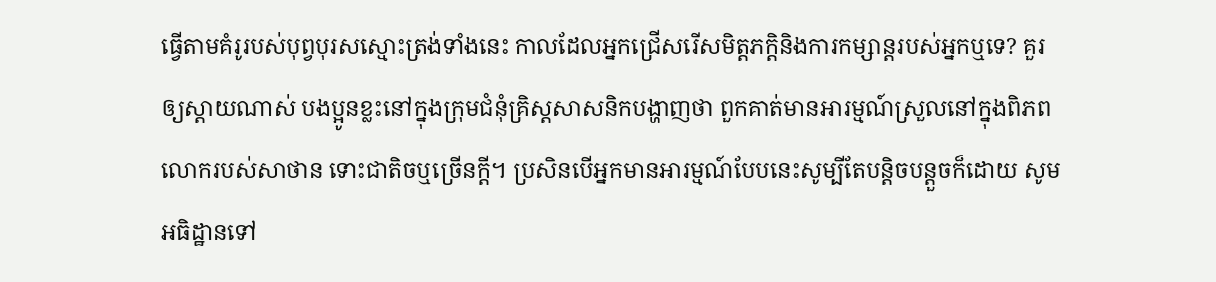ធ្វើតាមគំរូរបស់បុព្វបុរសស្មោះត្រង់ទាំងនេះ កាលដែលអ្នកជ្រើសរើសមិត្តភក្ដិនិងការកម្សាន្តរបស់អ្នកឬទេ? គួរឲ្យស្ដាយណាស់ បងប្អូនខ្លះនៅក្នុងក្រុមជំនុំគ្រិស្តសាសនិកបង្ហាញថា ពួកគាត់មានអារម្មណ៍ស្រួលនៅក្នុងពិភពលោករបស់សាថាន ទោះជាតិចឬច្រើនក្ដី។ ប្រសិនបើអ្នកមានអារម្មណ៍បែបនេះសូម្បីតែបន្ដិចបន្តួចក៏ដោយ សូមអធិដ្ឋានទៅ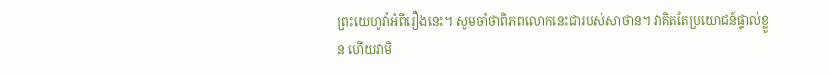ព្រះយេហូវ៉ាអំពីរឿងនេះ។ សូមចាំថាពិភពលោកនេះជារបស់សាថាន។ វាគិតតែប្រយោជន៍ផ្ទាល់ខ្លួន ហើយវាមិ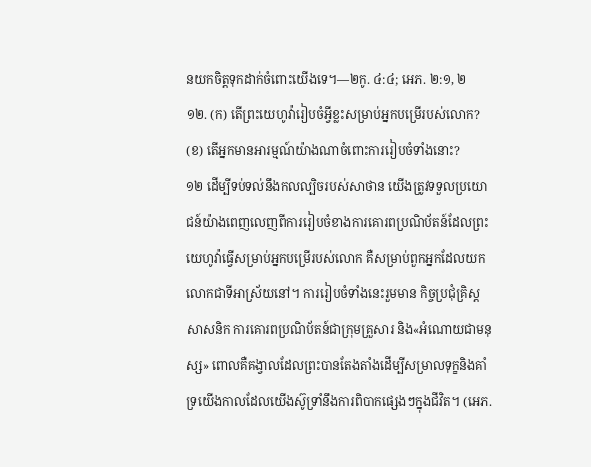នយកចិត្តទុកដាក់ចំពោះយើងទេ។—២កូ. ៤:៤; អេភ. ២:១, ២
១២. (ក) តើព្រះយេហូវ៉ារៀបចំអ្វីខ្លះសម្រាប់អ្នកបម្រើរបស់លោក? (ខ) តើអ្នកមានអារម្មណ៍យ៉ាងណាចំពោះការរៀបចំទាំងនោះ?
១២ ដើម្បីទប់ទល់នឹងកលល្បិចរបស់សាថាន យើងត្រូវទទួលប្រយោជន៍យ៉ាងពេញលេញពីការរៀបចំខាងការគោរពប្រណិប័តន៍ដែលព្រះយេហូវ៉ាធ្វើសម្រាប់អ្នកបម្រើរបស់លោក គឺសម្រាប់ពួកអ្នកដែលយកលោកជាទីអាស្រ័យនៅ។ ការរៀបចំទាំងនេះរួមមាន កិច្ចប្រជុំគ្រិស្តសាសនិក ការគោរពប្រណិប័តន៍ជាក្រុមគ្រួសារ និង«អំណោយជាមនុស្ស» ពោលគឺគង្វាលដែលព្រះបានតែងតាំងដើម្បីសម្រាលទុក្ខនិងគាំទ្រយើងកាលដែលយើងស៊ូទ្រាំនឹងការពិបាកផ្សេងៗក្នុងជីវិត។ (អេភ.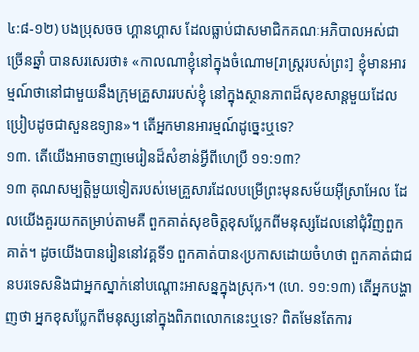៤:៨-១២) បងប្រុសចច ហ្គានហ្គាស ដែលធ្លាប់ជាសមាជិកគណៈអភិបាលអស់ជាច្រើនឆ្នាំ បានសរសេរថា៖ «កាលណាខ្ញុំនៅក្នុងចំណោម[រាស្ត្ររបស់ព្រះ] ខ្ញុំមានអារម្មណ៍ថានៅជាមួយនឹងក្រុមគ្រួសាររបស់ខ្ញុំ នៅក្នុងស្ថានភាពដ៏សុខសាន្តមួយដែលប្រៀបដូចជាសួនឧទ្យាន»។ តើអ្នកមានអារម្មណ៍ដូច្នេះឬទេ?
១៣. តើយើងអាចទាញមេរៀនដ៏សំខាន់អ្វីពីហេប្រឺ ១១:១៣?
១៣ គុណសម្បត្ដិមួយទៀតរបស់មេគ្រួសារដែលបម្រើព្រះមុនសម័យអ៊ីស្រាអែល ដែលយើងគួរយកតម្រាប់តាមគឺ ពួកគាត់សុខចិត្តខុសប្លែកពីមនុស្សដែលនៅជុំវិញពួកគាត់។ ដូចយើងបានរៀននៅវគ្គទី១ ពួកគាត់បាន‹ប្រកាសដោយចំហថា ពួកគាត់ជាជនបរទេសនិងជាអ្នកស្នាក់នៅបណ្ដោះអាសន្នក្នុងស្រុក›។ (ហេ. ១១:១៣) តើអ្នកបង្ហាញថា អ្នកខុសប្លែកពីមនុស្សនៅក្នុងពិភពលោកនេះឬទេ? ពិតមែនតែការ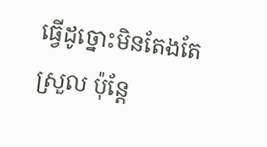ធ្វើដូច្នោះមិនតែងតែស្រួល ប៉ុន្តែ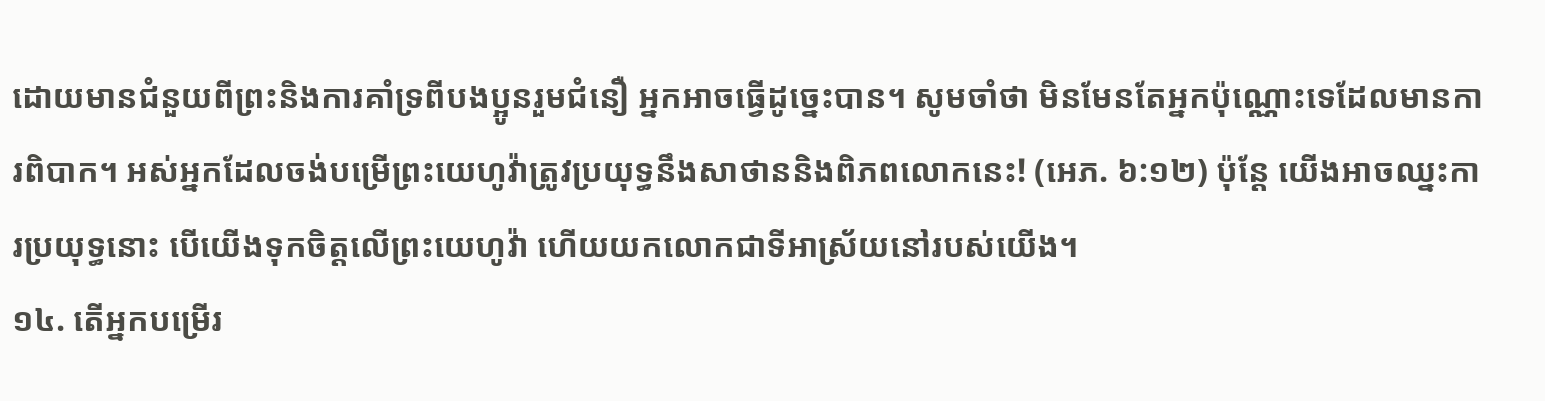ដោយមានជំនួយពីព្រះនិងការគាំទ្រពីបងប្អូនរួមជំនឿ អ្នកអាចធ្វើដូច្នេះបាន។ សូមចាំថា មិនមែនតែអ្នកប៉ុណ្ណោះទេដែលមានការពិបាក។ អស់អ្នកដែលចង់បម្រើព្រះយេហូវ៉ាត្រូវប្រយុទ្ធនឹងសាថាននិងពិភពលោកនេះ! (អេភ. ៦:១២) ប៉ុន្តែ យើងអាចឈ្នះការប្រយុទ្ធនោះ បើយើងទុកចិត្តលើព្រះយេហូវ៉ា ហើយយកលោកជាទីអាស្រ័យនៅរបស់យើង។
១៤. តើអ្នកបម្រើរ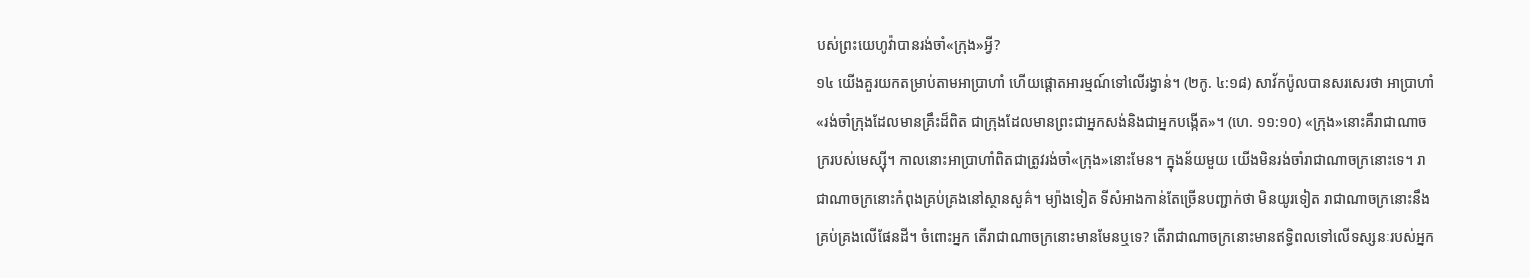បស់ព្រះយេហូវ៉ាបានរង់ចាំ«ក្រុង»អ្វី?
១៤ យើងគួរយកតម្រាប់តាមអាប្រាហាំ ហើយផ្ដោតអារម្មណ៍ទៅលើរង្វាន់។ (២កូ. ៤:១៨) សាវ័កប៉ូលបានសរសេរថា អាប្រាហាំ«រង់ចាំក្រុងដែលមានគ្រឹះដ៏ពិត ជាក្រុងដែលមានព្រះជាអ្នកសង់និងជាអ្នកបង្កើត»។ (ហេ. ១១:១០) «ក្រុង»នោះគឺរាជាណាចក្ររបស់មេស្ស៊ី។ កាលនោះអាប្រាហាំពិតជាត្រូវរង់ចាំ«ក្រុង»នោះមែន។ ក្នុងន័យមួយ យើងមិនរង់ចាំរាជាណាចក្រនោះទេ។ រាជាណាចក្រនោះកំពុងគ្រប់គ្រងនៅស្ថានសួគ៌។ ម្យ៉ាងទៀត ទីសំអាងកាន់តែច្រើនបញ្ជាក់ថា មិនយូរទៀត រាជាណាចក្រនោះនឹងគ្រប់គ្រងលើផែនដី។ ចំពោះអ្នក តើរាជាណាចក្រនោះមានមែនឬទេ? តើរាជាណាចក្រនោះមានឥទ្ធិពលទៅលើទស្សនៈរបស់អ្នក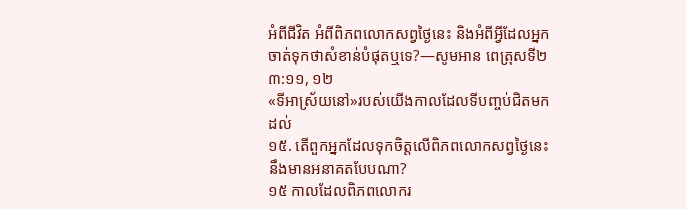អំពីជីវិត អំពីពិភពលោកសព្វថ្ងៃនេះ និងអំពីអ្វីដែលអ្នកចាត់ទុកថាសំខាន់បំផុតឬទេ?—សូមអាន ពេត្រុសទី២ ៣:១១, ១២
«ទីអាស្រ័យនៅ»របស់យើងកាលដែលទីបញ្ចប់ជិតមកដល់
១៥. តើពួកអ្នកដែលទុកចិត្តលើពិភពលោកសព្វថ្ងៃនេះនឹងមានអនាគតបែបណា?
១៥ កាលដែលពិភពលោករ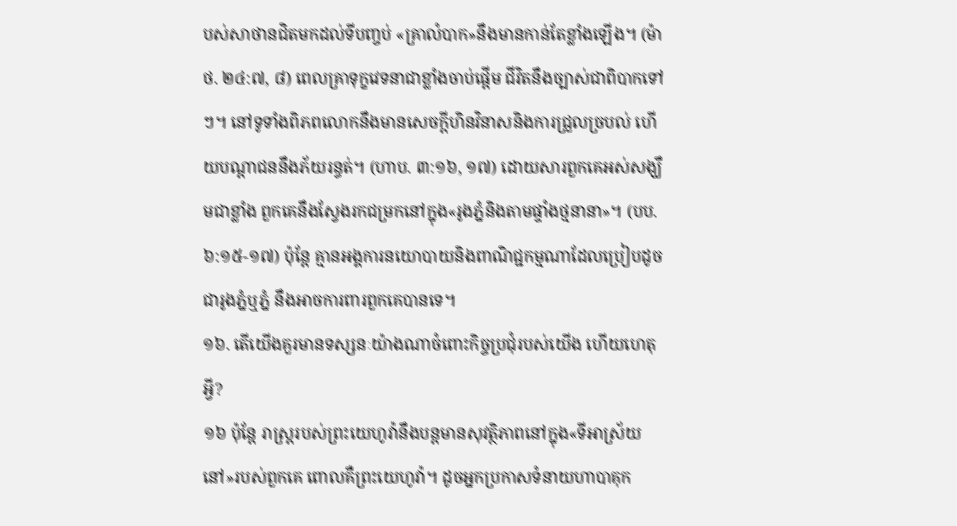បស់សាថានជិតមកដល់ទីបញ្ចប់ «គ្រាលំបាក»នឹងមានកាន់តែខ្លាំងឡើង។ (ម៉ាថ. ២៤:៧, ៨) ពេលគ្រាទុក្ខវេទនាជាខ្លាំងចាប់ផ្ដើម ជីវិតនឹងច្បាស់ជាពិបាកទៅៗ។ នៅទូទាំងពិភពលោកនឹងមានសេចក្ដីហិនវិនាសនិងការជ្រួលច្របល់ ហើយបណ្ដាជននឹងភ័យរន្ធត់។ (ហាប. ៣:១៦, ១៧) ដោយសារពួកគេអស់សង្ឃឹមជាខ្លាំង ពួកគេនឹងស្វែងរកជម្រកនៅក្នុង«រូងភ្នំនិងតាមផ្ទាំងថ្មនានា»។ (បប. ៦:១៥-១៧) ប៉ុន្តែ គ្មានអង្គការនយោបាយនិងពាណិជ្ជកម្មណាដែលប្រៀបដូចជារូងភ្នំឬភ្នំ នឹងអាចការពារពួកគេបានទេ។
១៦. តើយើងគួរមានទស្សនៈយ៉ាងណាចំពោះកិច្ចប្រជុំរបស់យើង ហើយហេតុអ្វី?
១៦ ប៉ុន្តែ រាស្ត្ររបស់ព្រះយេហូវ៉ានឹងបន្តមានសុវត្ថិភាពនៅក្នុង«ទីអាស្រ័យនៅ»របស់ពួកគេ ពោលគឺព្រះយេហូវ៉ា។ ដូចអ្នកប្រកាសទំនាយហាបាគុក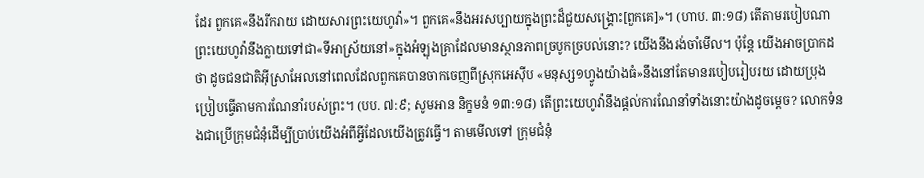ដែរ ពួកគេ«នឹងរីករាយ ដោយសារព្រះយេហូវ៉ា»។ ពួកគេ«នឹងអរសប្បាយក្នុងព្រះដ៏ជួយសង្គ្រោះ[ពួកគេ]»។ (ហាប. ៣:១៨) តើតាមរបៀបណាព្រះយេហូវ៉ានឹងក្លាយទៅជា«ទីអាស្រ័យនៅ»ក្នុងអំឡុងគ្រាដែលមានស្ថានភាពច្របូកច្របល់នោះ? យើងនឹងរង់ចាំមើល។ ប៉ុន្តែ យើងអាចប្រាកដថា ដូចជនជាតិអ៊ីស្រាអែលនៅពេលដែលពួកគេបានចាកចេញពីស្រុកអេស៊ីប «មនុស្ស១ហ្វូងយ៉ាងធំ»នឹងនៅតែមានរបៀបរៀបរយ ដោយប្រុងប្រៀបធ្វើតាមការណែនាំរបស់ព្រះ។ (បប. ៧:៩; សូមអាន និក្ខមនំ ១៣:១៨) តើព្រះយេហូវ៉ានឹងផ្ដល់ការណែនាំទាំងនោះយ៉ាងដូចម្ដេច? លោកទំនងជាប្រើក្រុមជំនុំដើម្បីប្រាប់យើងអំពីអ្វីដែលយើងត្រូវធ្វើ។ តាមមើលទៅ ក្រុមជំនុំ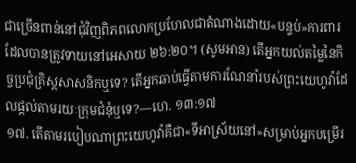ជាច្រើនពាន់នៅជុំវិញពិភពលោកប្រហែលជាតំណាងដោយ«បន្ទប់»ការពារដែលបានត្រូវទាយនៅអេសាយ ២៦:២០។ (សូមអាន) តើអ្នកយល់តម្លៃនៃកិច្ចប្រជុំគ្រិស្តសាសនិកឬទេ? តើអ្នកឆាប់ធ្វើតាមការណែនាំរបស់ព្រះយេហូវ៉ាដែលផ្ដល់តាមរយៈក្រុមជំនុំឬទេ?—ហេ. ១៣:១៧
១៧. តើតាមរបៀបណាព្រះយេហូវ៉ាគឺជា«ទីអាស្រ័យនៅ»សម្រាប់អ្នកបម្រើរ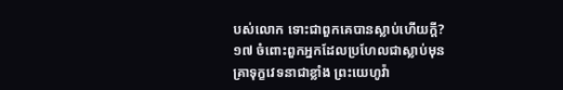បស់លោក ទោះជាពួកគេបានស្លាប់ហើយក្ដី?
១៧ ចំពោះពួកអ្នកដែលប្រហែលជាស្លាប់មុនគ្រាទុក្ខវេទនាជាខ្លាំង ព្រះយេហូវ៉ា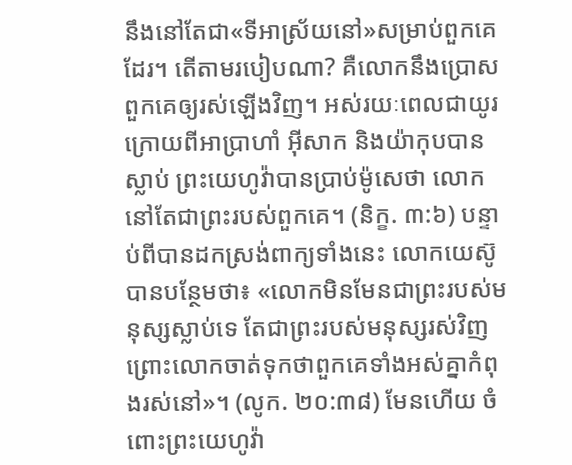នឹងនៅតែជា«ទីអាស្រ័យនៅ»សម្រាប់ពួកគេដែរ។ តើតាមរបៀបណា? គឺលោកនឹងប្រោសពួកគេឲ្យរស់ឡើងវិញ។ អស់រយៈពេលជាយូរក្រោយពីអាប្រាហាំ អ៊ីសាក និងយ៉ាកុបបានស្លាប់ ព្រះយេហូវ៉ាបានប្រាប់ម៉ូសេថា លោកនៅតែជាព្រះរបស់ពួកគេ។ (និក្ខ. ៣:៦) បន្ទាប់ពីបានដកស្រង់ពាក្យទាំងនេះ លោកយេស៊ូបានបន្ថែមថា៖ «លោកមិនមែនជាព្រះរបស់មនុស្សស្លាប់ទេ តែជាព្រះរបស់មនុស្សរស់វិញ ព្រោះលោកចាត់ទុកថាពួកគេទាំងអស់គ្នាកំពុងរស់នៅ»។ (លូក. ២០:៣៨) មែនហើយ ចំពោះព្រះយេហូវ៉ា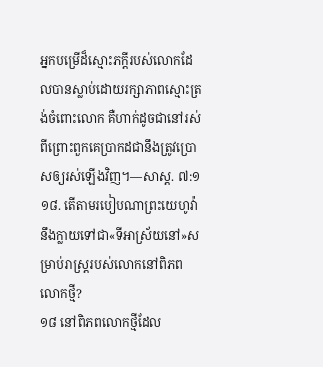អ្នកបម្រើដ៏ស្មោះភក្ដីរបស់លោកដែលបានស្លាប់ដោយរក្សាភាពស្មោះត្រង់ចំពោះលោក គឺហាក់ដូចជានៅរស់ ពីព្រោះពួកគេប្រាកដជានឹងត្រូវប្រោសឲ្យរស់ឡើងវិញ។—សាស្ដ. ៧:១
១៨. តើតាមរបៀបណាព្រះយេហូវ៉ានឹងក្លាយទៅជា«ទីអាស្រ័យនៅ»សម្រាប់រាស្ត្ររបស់លោកនៅពិភពលោកថ្មី?
១៨ នៅពិភពលោកថ្មីដែល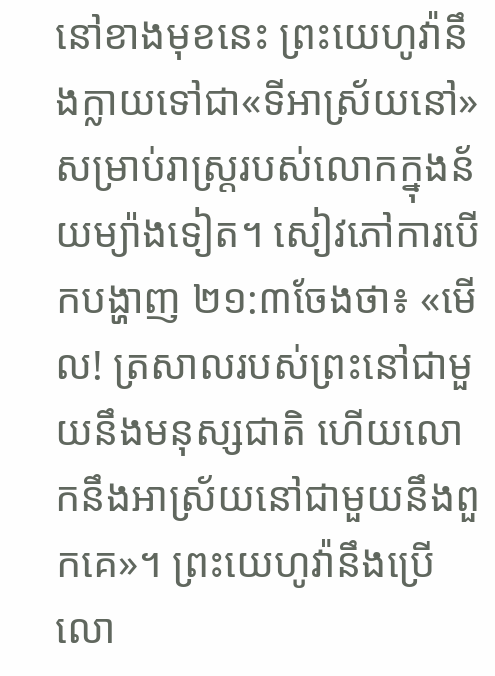នៅខាងមុខនេះ ព្រះយេហូវ៉ានឹងក្លាយទៅជា«ទីអាស្រ័យនៅ»សម្រាប់រាស្ត្ររបស់លោកក្នុងន័យម្យ៉ាងទៀត។ សៀវភៅការបើកបង្ហាញ ២១:៣ចែងថា៖ «មើល! ត្រសាលរបស់ព្រះនៅជាមួយនឹងមនុស្សជាតិ ហើយលោកនឹងអាស្រ័យនៅជាមួយនឹងពួកគេ»។ ព្រះយេហូវ៉ានឹងប្រើលោ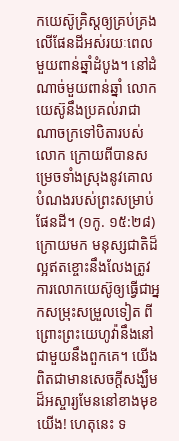កយេស៊ូគ្រិស្តឲ្យគ្រប់គ្រងលើផែនដីអស់រយៈពេលមួយពាន់ឆ្នាំដំបូង។ នៅដំណាច់មួយពាន់ឆ្នាំ លោកយេស៊ូនឹងប្រគល់រាជាណាចក្រទៅបិតារបស់លោក ក្រោយពីបានសម្រេចទាំងស្រុងនូវគោលបំណងរបស់ព្រះសម្រាប់ផែនដី។ (១កូ. ១៥:២៨) ក្រោយមក មនុស្សជាតិដ៏ល្អឥតខ្ចោះនឹងលែងត្រូវការលោកយេស៊ូឲ្យធ្វើជាអ្នកសម្រុះសម្រួលទៀត ពីព្រោះព្រះយេហូវ៉ានឹងនៅជាមួយនឹងពួកគេ។ យើងពិតជាមានសេចក្ដីសង្ឃឹមដ៏អស្ចារ្យមែននៅខាងមុខយើង! ហេតុនេះ ទ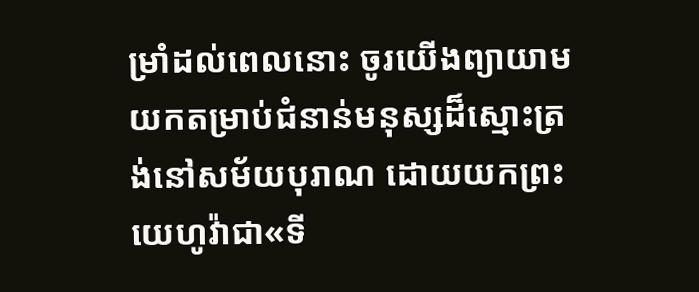ម្រាំដល់ពេលនោះ ចូរយើងព្យាយាមយកតម្រាប់ជំនាន់មនុស្សដ៏ស្មោះត្រង់នៅសម័យបុរាណ ដោយយកព្រះយេហូវ៉ាជា«ទី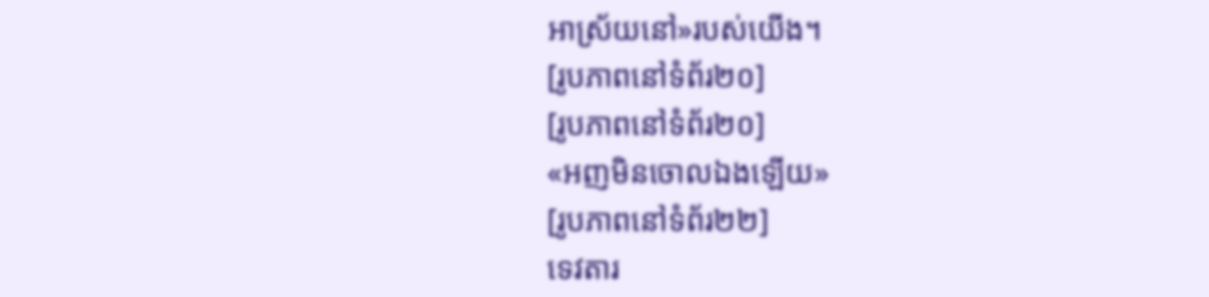អាស្រ័យនៅ»របស់យើង។
[រូបភាពនៅទំព័រ២០]
[រូបភាពនៅទំព័រ២០]
«អញមិនចោលឯងឡើយ»
[រូបភាពនៅទំព័រ២២]
ទេវតារ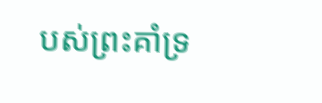បស់ព្រះគាំទ្រ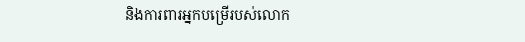និងការពារអ្នកបម្រើរបស់លោក